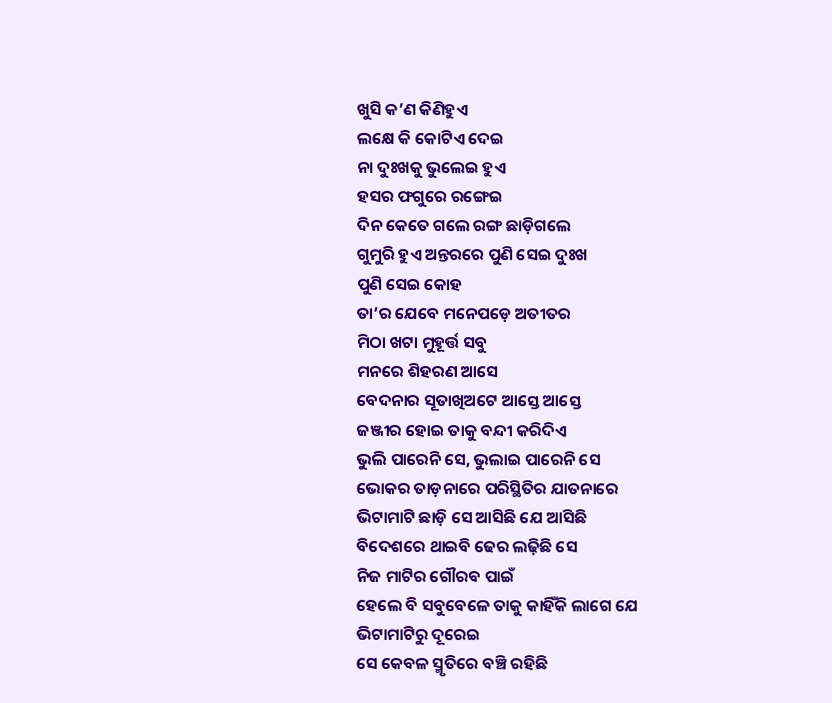ଖୁସି କ’ଣ କିଣିହୁଏ
ଲକ୍ଷେ କି କୋଟିଏ ଦେଇ
ନା ଦୁଃଖକୁ ଭୁଲେଇ ହୁଏ
ହସର ଫଗୁରେ ରଙ୍ଗେଇ
ଦିନ କେତେ ଗଲେ ରଙ୍ଗ ଛାଡ଼ିଗଲେ
ଗୁମୁରି ହୁଏ ଅନ୍ତରରେ ପୁଣି ସେଇ ଦୁଃଖ
ପୁଣି ସେଇ କୋହ
ତା’ର ଯେବେ ମନେପଡ଼େ ଅତୀତର
ମିଠା ଖଟା ମୁହୂର୍ତ୍ତ ସବୁ
ମନରେ ଶିହରଣ ଆସେ
ବେଦନାର ସୂତାଖିଅଟେ ଆସ୍ତେ ଆସ୍ତେ
ଜଞ୍ଜୀର ହୋଇ ତାକୁ ବନ୍ଦୀ କରିଦିଏ
ଭୁଲି ପାରେନି ସେ, ଭୁଲାଇ ପାରେନି ସେ
ଭୋକର ତାଡ଼ନାରେ ପରିସ୍ଥିତିର ଯାତନାରେ
ଭିଟାମାଟି ଛାଡ଼ି ସେ ଆସିଛି ଯେ ଆସିଛି
ବିଦେଶରେ ଥାଇବି ଢେର ଲଢ଼ିଛି ସେ
ନିଜ ମାଟିର ଗୌରବ ପାଇଁ
ହେଲେ ବି ସବୁବେଳେ ତାକୁ କାହିଁକି ଲାଗେ ଯେ
ଭିଟାମାଟିରୁ ଦୂରେଇ
ସେ କେବଳ ସ୍ମୃତିରେ ବଞ୍ଚି ରହିଛି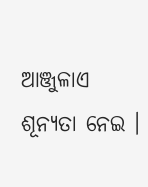ଆଞ୍ଜୁଳାଏ ଶୂନ୍ୟତା ନେଇ ।